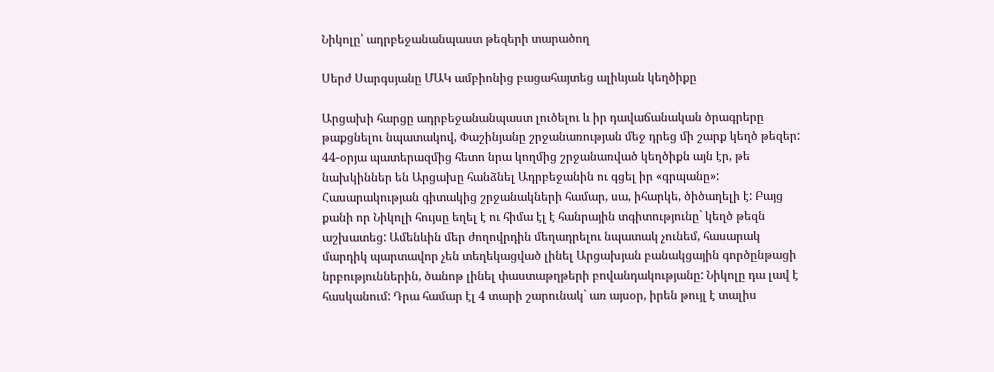Նիկոլը՝ ադրբեջանանպաստ թեզերի տարածող

Սերժ Սարգսյանը ՄԱԿ ամբիոնից բացահայտեց ալիևյան կեղծիքը

Արցախի հարցը ադրբեջանանպաստ լուծելու և իր դավաճանական ծրագրերը թաքցնելու նպատակով, Փաշինյանը շրջանառության մեջ դրեց մի շարք կեղծ թեզեր: 44-օրյա պատերազմից հետո նրա կողմից շրջանառված կեղծիքն այն էր, թե նախկիններ են Արցախը հանձնել Ադրբեջանին ու գցել իր «գրպանը»: Հասարակության գիտակից շրջանակների համար, սա, իհարկե, ծիծաղելի է: Բայց քանի որ Նիկոլի հույսը եղել է ու հիմա էլ է հանրային տգիտությունը` կեղծ թեզն աշխատեց: Ամենևին մեր ժողովրդին մեղադրելու նպատակ չունեմ, հասարակ մարդիկ պարտավոր չեն տեղեկացված լինել Արցախյան բանակցային գործընթացի նրբություններին, ծանոթ լինել փաստաթղթերի բովանդակությանը: Նիկոլը դա լավ է հասկանում: Դրա համար էլ 4 տարի շարունակ` առ այսօր, իրեն թույլ է տալիս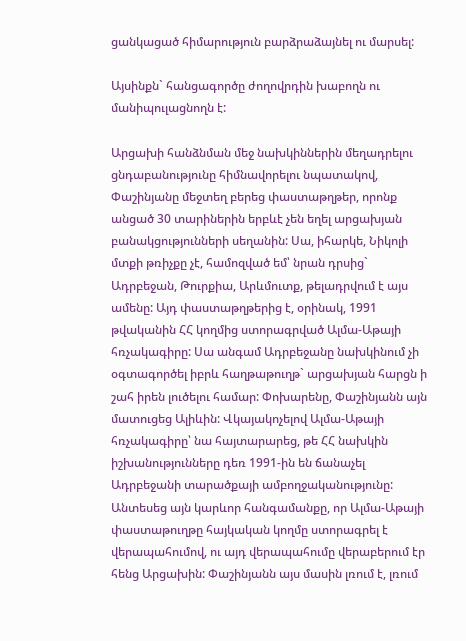ցանկացած հիմարություն բարձրաձայնել ու մարսել:

Այսինքն` հանցագործը ժողովրդին խաբողն ու մանիպուլացնողն է:

Արցախի հանձնման մեջ նախկիններին մեղադրելու ցնդաբանությունը հիմնավորելու նպատակով, Փաշինյանը մեջտեղ բերեց փաստաթղթեր, որոնք անցած 30 տարիներին երբևէ չեն եղել արցախյան բանակցությունների սեղանին: Սա, իհարկե, Նիկոլի մտքի թռիչքը չէ, համոզված եմ՝ նրան դրսից` Ադրբեջան, Թուրքիա, Արևմուտք, թելադրվում է այս ամենը: Այդ փաստաթղթերից է, օրինակ, 1991 թվականին ՀՀ կողմից ստորագրված Ալմա-Աթայի հռչակագիրը: Սա անգամ Ադրբեջանը նախկինում չի օգտագործել իբրև հաղթաթուղթ` արցախյան հարցն ի շահ իրեն լուծելու համար: Փոխարենը, Փաշինյանն այն մատուցեց Ալիևին: Վկայակոչելով Ալմա-Աթայի հռչակագիրը՝ նա հայտարարեց, թե ՀՀ նախկին իշխանությունները դեռ 1991-ին են ճանաչել Ադրբեջանի տարածքայի ամբողջականությունը: Անտեսեց այն կարևոր հանգամանքը, որ Ալմա-Աթայի փաստաթուղթը հայկական կողմը ստորագրել է վերապահումով, ու այդ վերապահումը վերաբերում էր հենց Արցախին: Փաշինյանն այս մասին լռում է, լռում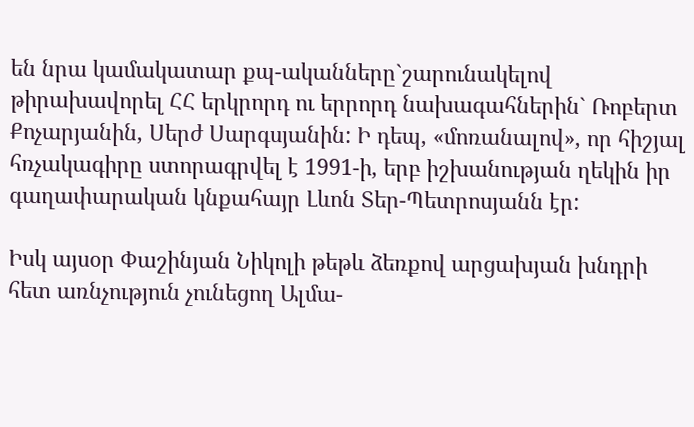են նրա կամակատար քպ-ականները`շարունակելով թիրախավորել ՀՀ երկրորդ ու երրորդ նախագահներին` Ռոբերտ Քոչարյանին, Սերժ Սարգսյանին: Ի դեպ, «մոռանալով», որ հիշյալ հռչակագիրը ստորագրվել է 1991-ի, երբ իշխանության ղեկին իր գաղափարական կնքահայր Լևոն Տեր-Պետրոսյանն էր:

Իսկ այսօր Փաշինյան Նիկոլի թեթև ձեռքով արցախյան խնդրի հետ առնչություն չունեցող Ալմա-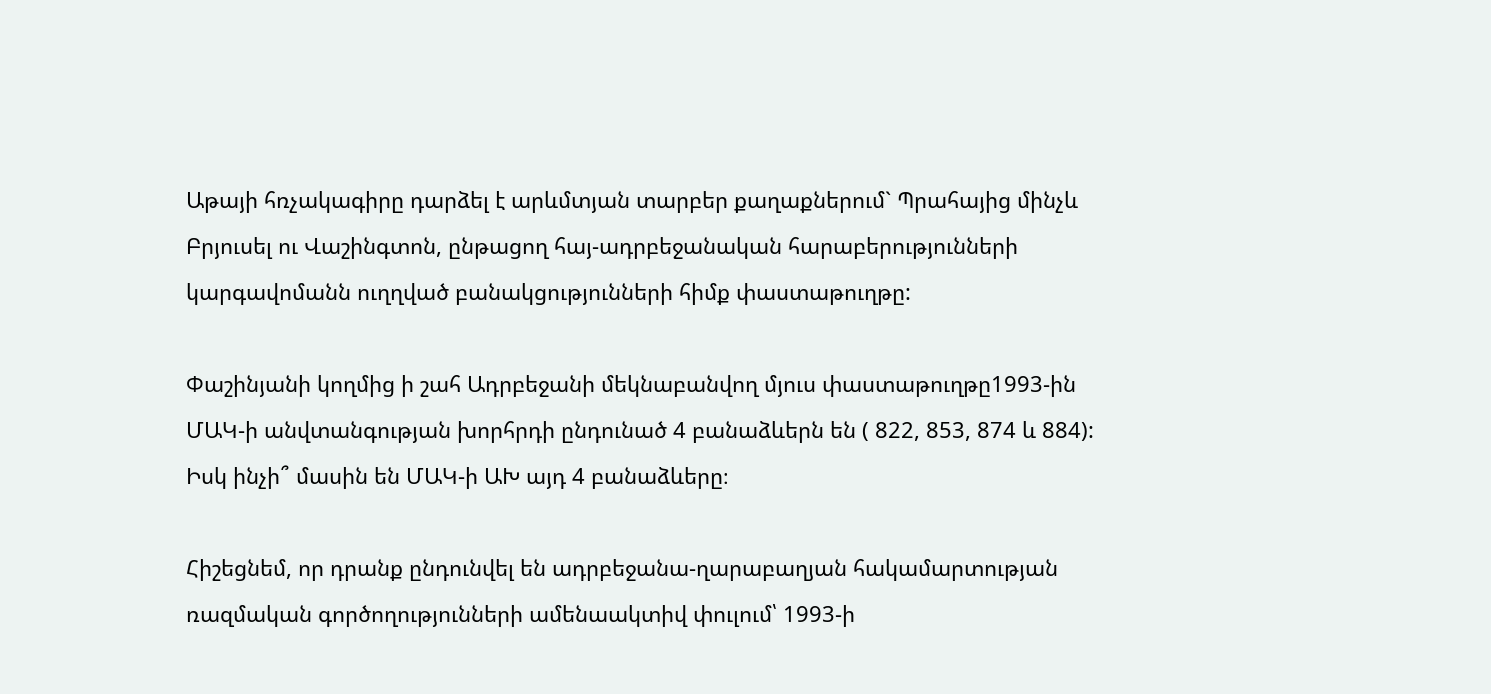Աթայի հռչակագիրը դարձել է արևմտյան տարբեր քաղաքներում` Պրահայից մինչև Բրյուսել ու Վաշինգտոն, ընթացող հայ-ադրբեջանական հարաբերությունների կարգավոմանն ուղղված բանակցությունների հիմք փաստաթուղթը:

Փաշինյանի կողմից ի շահ Ադրբեջանի մեկնաբանվող մյուս փաստաթուղթը1993-ին ՄԱԿ-ի անվտանգության խորհրդի ընդունած 4 բանաձևերն են ( 822, 853, 874 և 884): Իսկ ինչի՞ մասին են ՄԱԿ-ի ԱԽ այդ 4 բանաձևերը։

Հիշեցնեմ, որ դրանք ընդունվել են ադրբեջանա-ղարաբաղյան հակամարտության ռազմական գործողությունների ամենաակտիվ փուլում՝ 1993-ի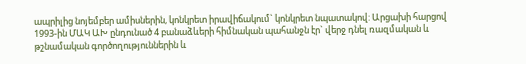ապրիլից նոյեմբեր ամիսներին, կոնկրետ իրավիճակում` կոնկրետ նպատակով: Արցախի հարցով 1993-ին ՄԱԿ ԱԽ ընդունած 4 բանաձևերի հիմնական պահանջն էր` վերջ դնել ռազմական և թշնամական գործողություններին և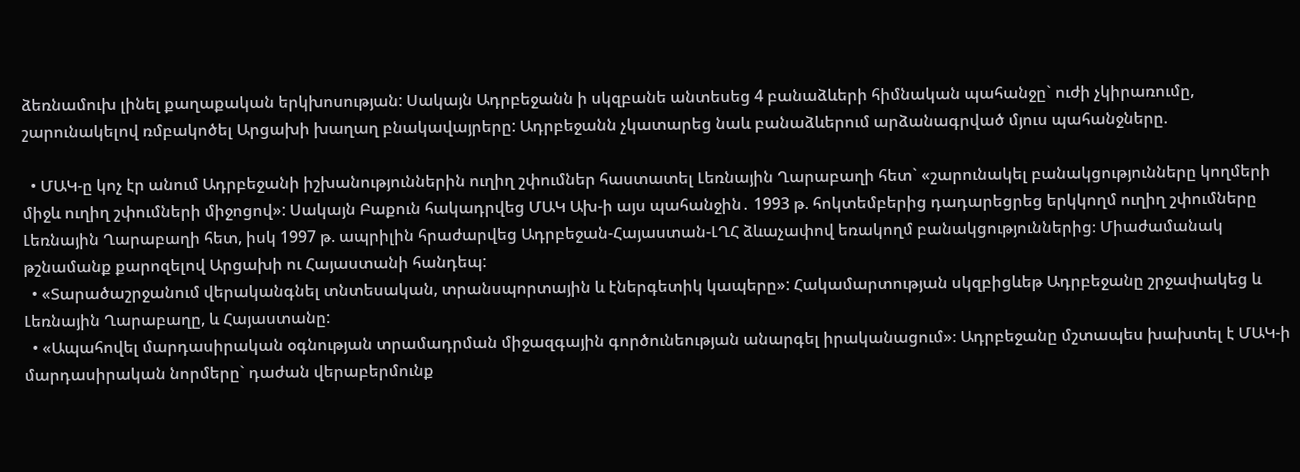ձեռնամուխ լինել քաղաքական երկխոսության: Սակայն Ադրբեջանն ի սկզբանե անտեսեց 4 բանաձևերի հիմնական պահանջը` ուժի չկիրառումը, շարունակելով ռմբակոծել Արցախի խաղաղ բնակավայրերը: Ադրբեջանն չկատարեց նաև բանաձևերում արձանագրված մյուս պահանջները.

  • ՄԱԿ-ը կոչ էր անում Ադրբեջանի իշխանություններին ուղիղ շփումներ հաստատել Լեռնային Ղարաբաղի հետ` «շարունակել բանակցությունները կողմերի միջև ուղիղ շփումների միջոցով»: Սակայն Բաքուն հակադրվեց ՄԱԿ Ախ-ի այս պահանջին․ 1993 թ. հոկտեմբերից դադարեցրեց երկկողմ ուղիղ շփումները Լեռնային Ղարաբաղի հետ, իսկ 1997 թ. ապրիլին հրաժարվեց Ադրբեջան-Հայաստան-ԼՂՀ ձևաչափով եռակողմ բանակցություններից։ Միաժամանակ թշնամանք քարոզելով Արցախի ու Հայաստանի հանդեպ:
  • «Տարածաշրջանում վերականգնել տնտեսական, տրանսպորտային և էներգետիկ կապերը»: Հակամարտության սկզբիցևեթ Ադրբեջանը շրջափակեց և Լեռնային Ղարաբաղը, և Հայաստանը:
  • «Ապահովել մարդասիրական օգնության տրամադրման միջազգային գործունեության անարգել իրականացում»։ Ադրբեջանը մշտապես խախտել է ՄԱԿ-ի մարդասիրական նորմերը` դաժան վերաբերմունք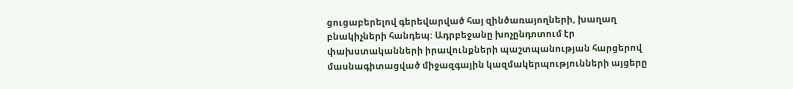ցուցաբերելով գերեվարված հայ զինծառայողների, խաղաղ բնակիչների հանդեպ: Ադրբեջանը խոչընդոտում էր փախստականների իրավունքների պաշտպանության հարցերով մասնագիտացված միջազգային կազմակերպությունների այցերը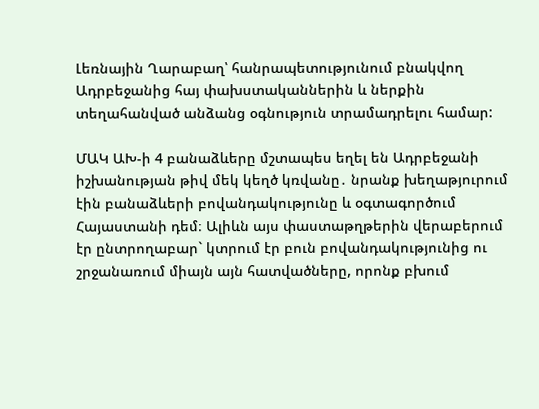Լեռնային Ղարաբաղ՝ հանրապետությունում բնակվող Ադրբեջանից հայ փախստականներին և ներքին տեղահանված անձանց օգնություն տրամադրելու համար:

ՄԱԿ ԱԽ-ի 4 բանաձևերը մշտապես եղել են Ադրբեջանի իշխանության թիվ մեկ կեղծ կռվանը․ նրանք խեղաթյուրում էին բանաձևերի բովանդակությունը և օգտագործում Հայաստանի դեմ։ Ալիևն այս փաստաթղթերին վերաբերում էր ընտրողաբար` կտրում էր բուն բովանդակությունից ու շրջանառում միայն այն հատվածները, որոնք բխում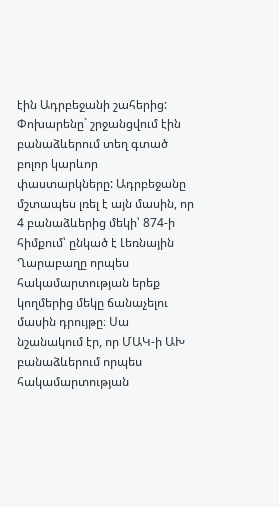էին Ադրբեջանի շահերից: Փոխարենը` շրջանցվում էին բանաձևերում տեղ գտած բոլոր կարևոր փաստարկները: Ադրբեջանը մշտապես լռել է այն մասին, որ 4 բանաձևերից մեկի՝ 874-ի հիմքում՝ ընկած է Լեռնային Ղարաբաղը որպես հակամարտության երեք կողմերից մեկը ճանաչելու մասին դրույթը։ Սա նշանակում էր, որ ՄԱԿ-ի ԱԽ բանաձևերում որպես հակամարտության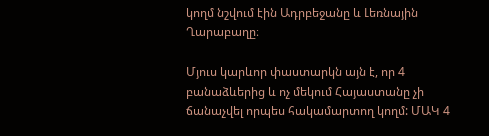կողմ նշվում էին Ադրբեջանը և Լեռնային Ղարաբաղը։

Մյուս կարևոր փաստարկն այն է, որ 4 բանաձևերից և ոչ մեկում Հայաստանը չի ճանաչվել որպես հակամարտող կողմ: ՄԱԿ 4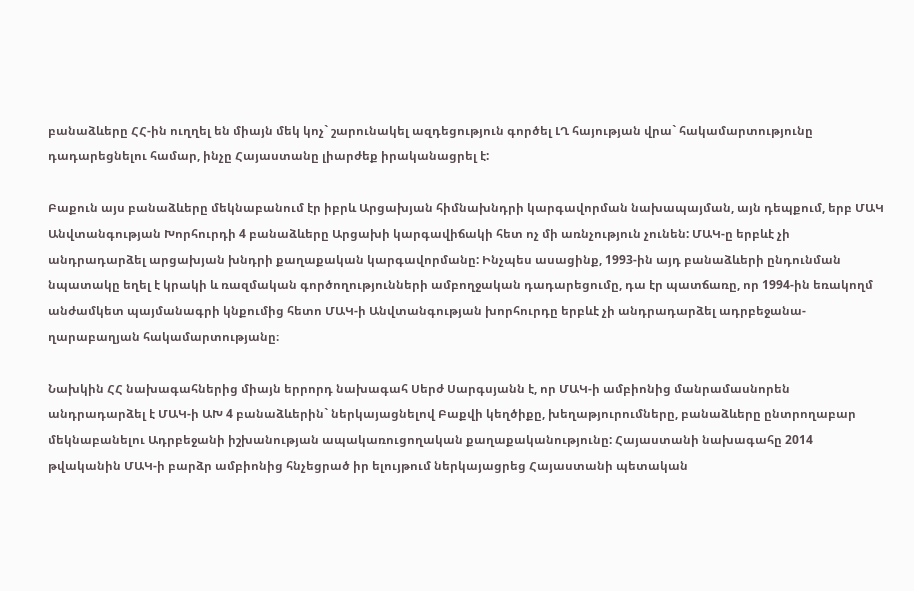բանաձևերը ՀՀ-ին ուղղել են միայն մեկ կոչ` շարունակել ազդեցություն գործել ԼՂ հայության վրա` հակամարտությունը դադարեցնելու համար, ինչը Հայաստանը լիարժեք իրականացրել է:

Բաքուն այս բանաձևերը մեկնաբանում էր իբրև Արցախյան հիմնախնդրի կարգավորման նախապայման, այն դեպքում, երբ ՄԱԿ Անվտանգության Խորհուրդի 4 բանաձևերը Արցախի կարգավիճակի հետ ոչ մի առնչություն չունեն: ՄԱԿ-ը երբևէ չի անդրադարձել արցախյան խնդրի քաղաքական կարգավորմանը: Ինչպես ասացինք, 1993-ին այդ բանաձևերի ընդունման նպատակը եղել է կրակի և ռազմական գործողությունների ամբողջական դադարեցումը, դա էր պատճառը, որ 1994-ին եռակողմ անժամկետ պայմանագրի կնքումից հետո ՄԱԿ-ի Անվտանգության խորհուրդը երբևէ չի անդրադարձել ադրբեջանա-ղարաբաղյան հակամարտությանը։

Նախկին ՀՀ նախագահներից միայն երրորդ նախագահ Սերժ Սարգսյանն է, որ ՄԱԿ-ի ամբիոնից մանրամասնորեն անդրադարձել է ՄԱԿ-ի ԱԽ 4 բանաձևերին` ներկայացնելով Բաքվի կեղծիքը, խեղաթյուրումները, բանաձևերը ընտրողաբար մեկնաբանելու Ադրբեջանի իշխանության ապակառուցողական քաղաքականությունը: Հայաստանի նախագահը 2014 թվականին ՄԱԿ-ի բարձր ամբիոնից հնչեցրած իր ելույթում ներկայացրեց Հայաստանի պետական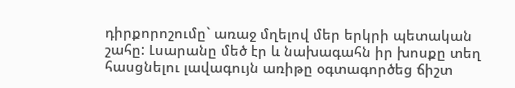դիրքորոշումը` առաջ մղելով մեր երկրի պետական շահը: Լսարանը մեծ էր և նախագահն իր խոսքը տեղ հասցնելու լավագույն առիթը օգտագործեց ճիշտ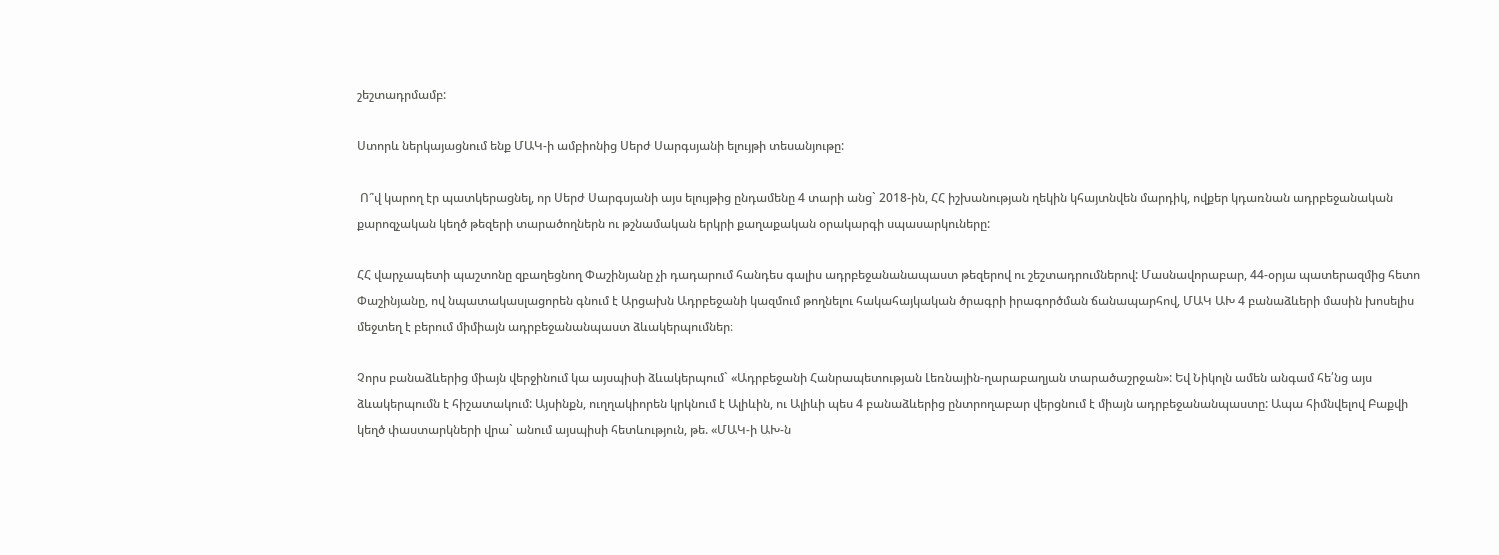շեշտադրմամբ:

Ստորև ներկայացնում ենք ՄԱԿ-ի ամբիոնից Սերժ Սարգսյանի ելույթի տեսանյութը:

 Ո՞վ կարող էր պատկերացնել, որ Սերժ Սարգսյանի այս ելույթից ընդամենը 4 տարի անց` 2018-ին, ՀՀ իշխանության ղեկին կհայտնվեն մարդիկ, ովքեր կդառնան ադրբեջանական քարոզչական կեղծ թեզերի տարածողներն ու թշնամական երկրի քաղաքական օրակարգի սպասարկուները:

ՀՀ վարչապետի պաշտոնը զբաղեցնող Փաշինյանը չի դադարում հանդես գալիս ադրբեջանանապաստ թեզերով ու շեշտադրումներով: Մասնավորաբար, 44-օրյա պատերազմից հետո Փաշինյանը, ով նպատակասլացորեն գնում է Արցախն Ադրբեջանի կազմում թողնելու հակահայկական ծրագրի իրագործման ճանապարհով, ՄԱԿ ԱԽ 4 բանաձևերի մասին խոսելիս մեջտեղ է բերում միմիայն ադրբեջանանպաստ ձևակերպումներ։

Չորս բանաձևերից միայն վերջինում կա այսպիսի ձևակերպում` «Ադրբեջանի Հանրապետության Լեռնային-ղարաբաղյան տարածաշրջան»: Եվ Նիկոլն ամեն անգամ հե՛նց այս ձևակերպումն է հիշատակում: Այսինքն, ուղղակիորեն կրկնում է Ալիևին, ու Ալիևի պես 4 բանաձևերից ընտրողաբար վերցնում է միայն ադրբեջանանպաստը: Ապա հիմնվելով Բաքվի կեղծ փաստարկների վրա` անում այսպիսի հետևություն, թե. «ՄԱԿ-ի ԱԽ-ն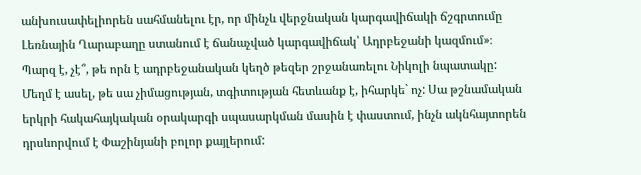անխուսափելիորեն սահմանելու էր, որ մինչև վերջնական կարգավիճակի ճշգրտումը Լեռնային Ղարաբաղը ստանում է ճանաչված կարգավիճակ՝ Ադրբեջանի կազմում»։ Պարզ է, չէ՞, թե որն է ադրբեջանական կեղծ թեզեր շրջանառելու Նիկոլի նպատակը: Մեղմ է ասել, թե սա չիմացության, տգիտության հետևանք է, իհարկե` ոչ: Սա թշնամական երկրի հակահայկական օրակարգի սպասարկման մասին է փաստում, ինչն ակնհայտորեն դրսևորվում է Փաշինյանի բոլոր քայլերում: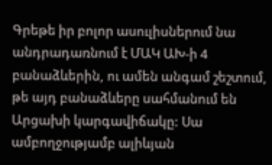Գրեթե իր բոլոր ասուլիսներում նա անդրադառնում է ՄԱԿ ԱԽ-ի 4 բանաձևերին, ու ամեն անգամ շեշտում, թե այդ բանաձևերը սահմանում են Արցախի կարգավիճակը: Սա ամբողջությամբ ալիևյան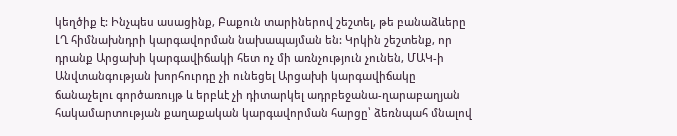կեղծիք է: Ինչպես ասացինք, Բաքուն տարիներով շեշտել, թե բանաձևերը ԼՂ հիմնախնդրի կարգավորման նախապայման են: Կրկին շեշտենք, որ դրանք Արցախի կարգավիճակի հետ ոչ մի առնչություն չունեն, ՄԱԿ-ի Անվտանգության խորհուրդը չի ունեցել Արցախի կարգավիճակը ճանաչելու գործառույթ և երբևէ չի դիտարկել ադրբեջանա-ղարաբաղյան հակամարտության քաղաքական կարգավորման հարցը՝ ձեռնպահ մնալով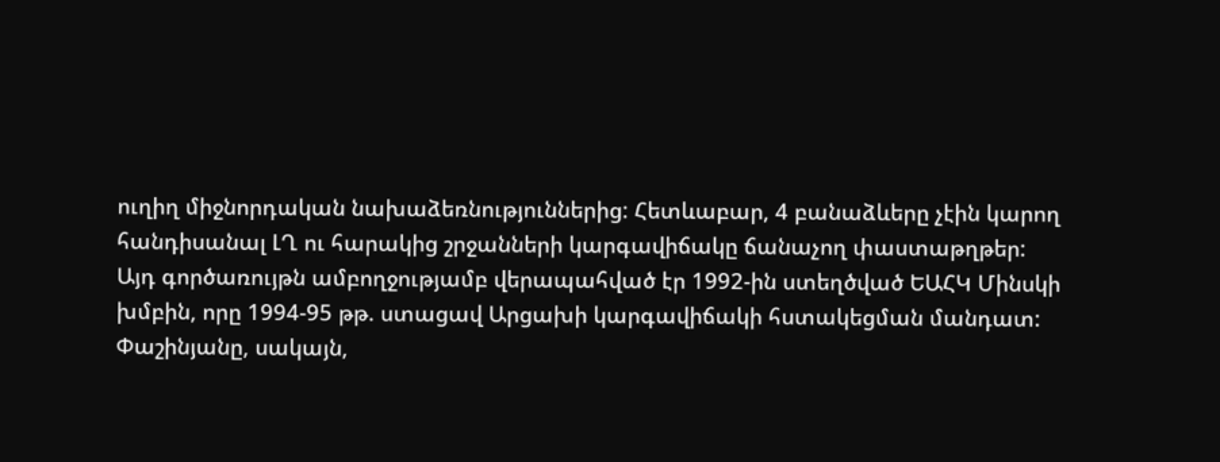ուղիղ միջնորդական նախաձեռնություններից: Հետևաբար, 4 բանաձևերը չէին կարող հանդիսանալ ԼՂ ու հարակից շրջանների կարգավիճակը ճանաչող փաստաթղթեր: Այդ գործառույթն ամբողջությամբ վերապահված էր 1992-ին ստեղծված ԵԱՀԿ Մինսկի խմբին, որը 1994-95 թթ. ստացավ Արցախի կարգավիճակի հստակեցման մանդատ: Փաշինյանը, սակայն,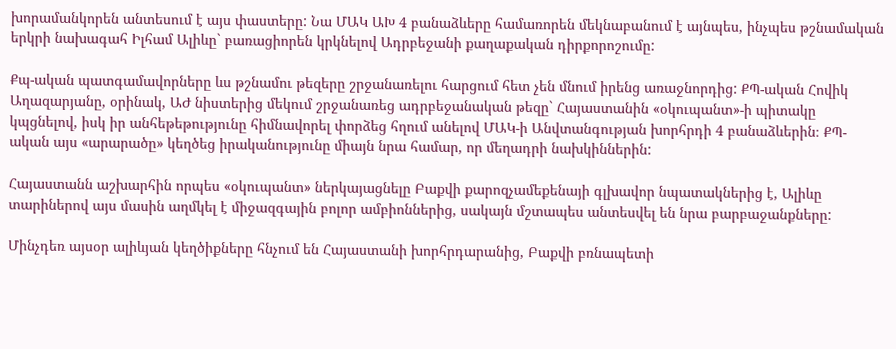խորամանկորեն անտեսում է այս փաստերը: Նա ՄԱԿ ԱԽ 4 բանաձևերը համառորեն մեկնաբանում է այնպես, ինչպես թշնամական երկրի նախագահ Իլհամ Ալիևը` բառացիորեն կրկնելով Ադրբեջանի քաղաքական դիրքորոշումը:

Քպ-ական պատգամավորները ևս թշնամու թեզերը շրջանառելու հարցում հետ չեն մնում իրենց առաջնորդից: ՔՊ-ական Հովիկ Աղազարյանը, օրինակ, ԱԺ նիստերից մեկում շրջանառեց ադրբեջանական թեզը` Հայաստանին «օկուպանտ»-ի պիտակը կպցնելով, իսկ իր անհեթեթությունը հիմնավորել փորձեց հղում անելով ՄԱԿ-ի Անվտանգության խորհրդի 4 բանաձևերին։ ՔՊ-ական այս «արարածը» կեղծեց իրականությունը միայն նրա համար, որ մեղադրի նախկիններին:

Հայաստանն աշխարհին որպես «օկուպանտ» ներկայացնելը Բաքվի քարոզչամեքենայի գլխավոր նպատակներից է, Ալիևը տարիներով այս մասին աղմկել է միջազգային բոլոր ամբիոններից, սակայն մշտապես անտեսվել են նրա բարբաջանքները:

Մինչդեռ այսօր ալիևյան կեղծիքները հնչում են Հայաստանի խորհրդարանից, Բաքվի բռնապետի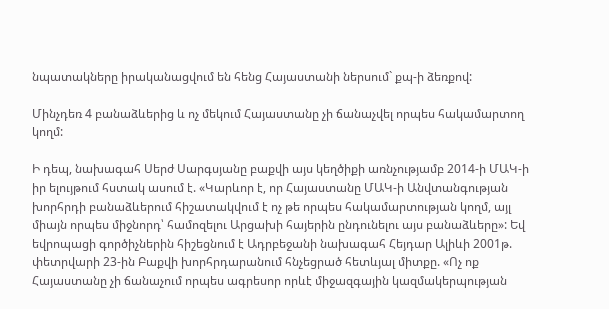նպատակները իրականացվում են հենց Հայաստանի ներսում` քպ-ի ձեռքով:

Մինչդեռ 4 բանաձևերից և ոչ մեկում Հայաստանը չի ճանաչվել որպես հակամարտող կողմ:

Ի դեպ, նախագահ Սերժ Սարգսյանը բաքվի այս կեղծիքի առնչությամբ 2014-ի ՄԱԿ-ի իր ելույթում հստակ ասում է. «Կարևոր է, որ Հայաստանը ՄԱԿ-ի Անվտանգության խորհրդի բանաձևերում հիշատակվում է ոչ թե որպես հակամարտության կողմ, այլ միայն որպես միջնորդ՝ համոզելու Արցախի հայերին ընդունելու այս բանաձևերը»: Եվ եվրոպացի գործիչներին հիշեցնում է Ադրբեջանի նախագահ Հեյդար Ալիևի 2001թ. փետրվարի 23-ին Բաքվի խորհրդարանում հնչեցրած հետևյալ միտքը. «Ոչ ոք Հայաստանը չի ճանաչում որպես ագրեսոր որևէ միջազգային կազմակերպության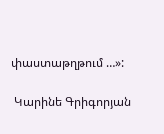փաստաթղթում …»:

 Կարինե Գրիգորյան